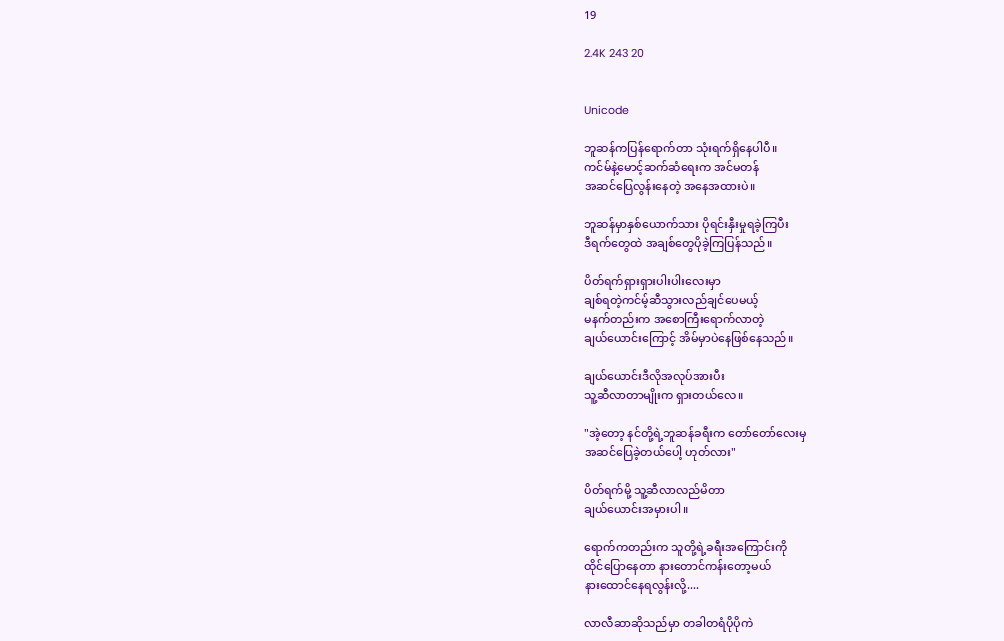19

2.4K 243 20


Unicode

ဘူဆန်ကပြန်ရောက်တာ သုံးရက်ရှိနေပါပီ။
ကင်မ်နဲ့မောင့်ဆက်ဆံရေးက အင်မတန်
အဆင်ပြေလွန်းနေတဲ့ အနေအထားပဲ။

ဘူဆန်မှာနှစ်ယောက်သား ပိုရင်းနှီးမှုရခဲ့ကြပီး
ဒီရက်တွေထဲ အချစ်တွေပိုခဲ့ကြပြန်သည်။

ပိတ်ရက်ရှားရှားပါးပါးလေးမှာ
ချစ်ရတဲ့ကင်မ့်ဆီသွားလည်ချင်ပေမယ့်
မနက်တည်းက အစောကြီးရောက်လာတဲ့
ချယ်ယောင်းကြောင့် အိမ်မှာပဲနေဖြစ်နေသည်။

ချယ်ယောင်းဒီလိုအလုပ်အားပီး
သူ့ဆီလာတာမျိုးက ရှားတယ်လေ။

"အဲ့တော့ နင်တို့ရဲ့ဘူဆန်ခရီးက တော်တော်လေးမှ
အဆင်ပြေခဲ့တယ်ပေါ့ ဟုတ်လား"

ပိတ်ရက်မို့ သူ့ဆီလာလည်မိတာ
ချယ်ယောင်းအမှားပါ။

ရောက်ကတည်းက သူတို့ရဲ့ခရီးအကြောင်းကို
ထိုင်ပြောနေတာ နားတောင်ကန်းတော့မယ်
နားထောင်နေရလွန်းလို့....

လာလီဆာဆိုသည်မှာ တခါတရံပိုပိုကဲ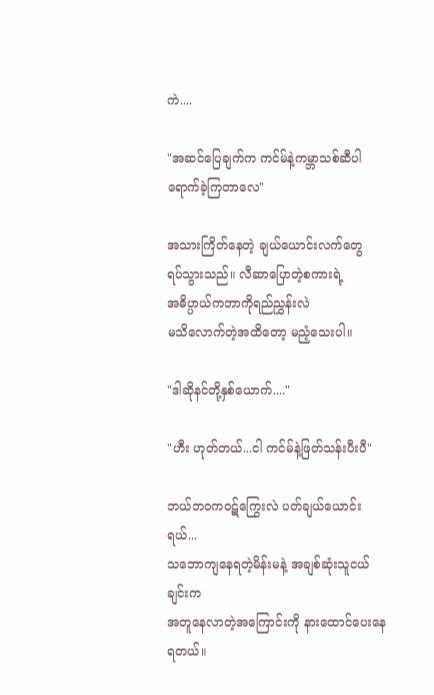ကဲ....

"အဆင်ပြေချက်က ကင်မ်နဲ့ကမ္ဘာသစ်ဆီပါ
ရောက်ခဲ့ကြတာလေ"

အသားကြိတ်နေတဲ့ ချယ်ယောင်းလက်တွေ
ရပ်သွားသည်။ လီဆာပြောတဲ့စကားရဲ့
အဓိပ္ပာယ်ကဘာကိုရည်ညွှန်းလဲ
မသိလောက်တဲ့အထိတော့ မညံ့သေးပါ။

"ဒါဆိုနင်တို့နှစ်ယောက်...."

"ဟီး ဟုတ်တယ်...ငါ ကင်မ်နဲ့ဖြတ်သန်းပီးပီ"

ဘယ်ဘဝကဝဋ်ကြွေးလဲ ပတ်ချယ်ယောင်းရယ်...
သဘောကျနေရတဲ့မိန်းမနဲ့ အချစ်ဆုံးသူငယ်ချင်းက
အတူနေလာတဲ့အကြောင်းကို နားထောင်ပေးနေရတယ်။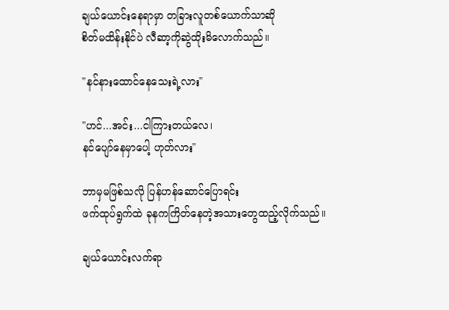ချယ်ယောင်းနေရာမှာ တခြားလူတစ်ယောက်သာဆို
စိတ်မထိန်းနိုင်ပဲ လီဆာ့ကိုဆွဲထိုးမိလောက်သည်။

"နင်နားထောင်နေသေးရဲ့လား"

"ဟင်...အင်း...ငါကြားတယ်လေ၊
နင်ပျော်နေမှာပေါ့ ဟုတ်လား"

ဘာမှမဖြစ်သလို ပြန်ဟန်ဆောင်ပြောရင်း
ဖက်ထုပ်ရွက်ထဲ ခုနကကြိတ်နေတဲ့အသားတွေထည့်လိုက်သည်။

ချယ်ယောင်းလက်ရာ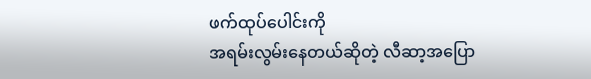ဖက်ထုပ်ပေါင်းကို
အရမ်းလွမ်းနေတယ်ဆိုတဲ့ လီဆာ့အပြော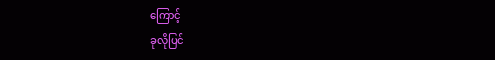ကြောင့်
ခုလိုပြင်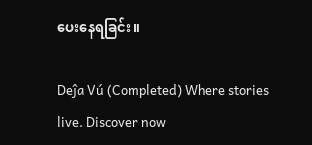ပေးနေရခြင်း။

Deĵa Vú (Completed) Where stories live. Discover now